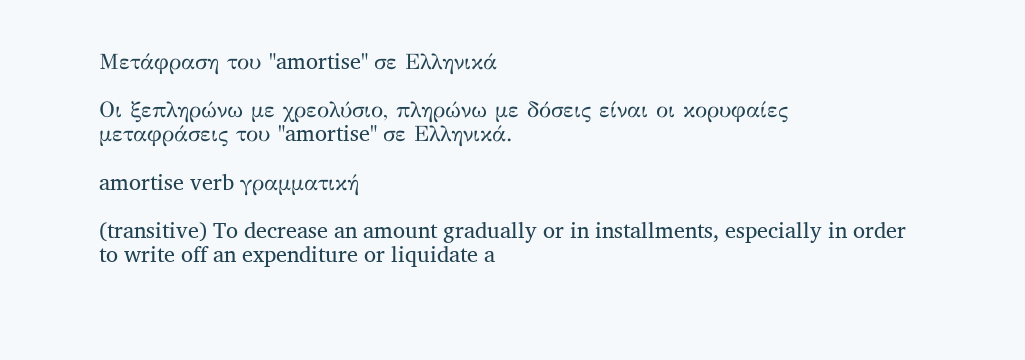Μετάφραση του "amortise" σε Ελληνικά

Οι ξεπληρώνω με χρεολύσιο, πληρώνω με δόσεις είναι οι κορυφαίες μεταφράσεις του "amortise" σε Ελληνικά.

amortise verb γραμματική

(transitive) To decrease an amount gradually or in installments, especially in order to write off an expenditure or liquidate a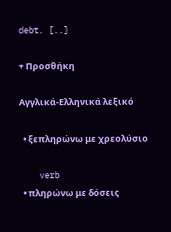debt. [..]

+ Προσθήκη

Αγγλικά-Ελληνικά λεξικό

  • ξεπληρώνω με χρεολύσιο

    verb
  • πληρώνω με δόσεις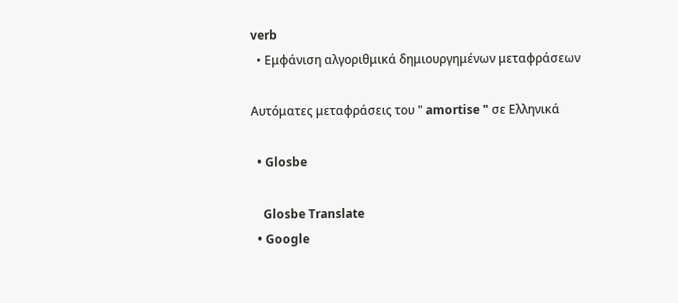verb
  • Εμφάνιση αλγοριθμικά δημιουργημένων μεταφράσεων

Αυτόματες μεταφράσεις του " amortise " σε Ελληνικά

  • Glosbe

    Glosbe Translate
  • Google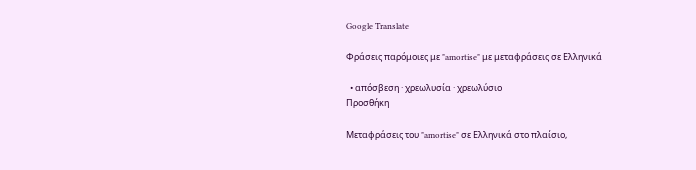Google Translate

Φράσεις παρόμοιες με "amortise" με μεταφράσεις σε Ελληνικά

  • απόσβεση · χρεωλυσία · χρεωλύσιο
Προσθήκη

Μεταφράσεις του "amortise" σε Ελληνικά στο πλαίσιο,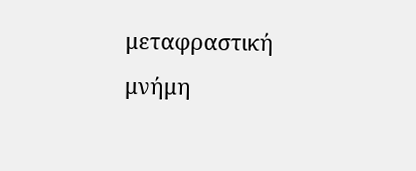μεταφραστική μνήμη